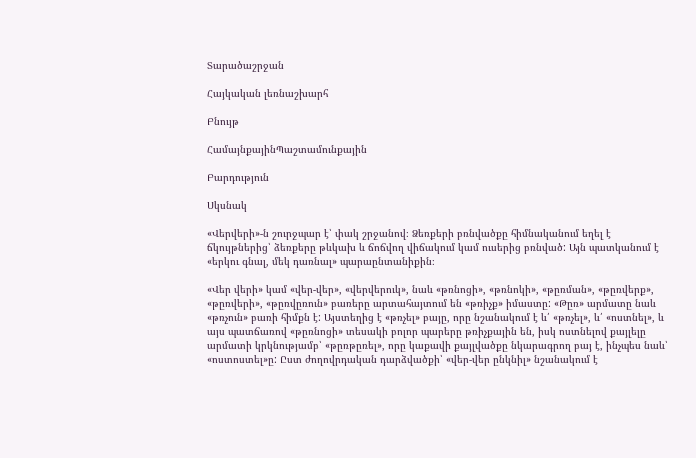Տարածաշրջան

Հայկական լեռնաշխարհ

Բնույթ

ՀամայնքայինՊաշտամունքային

Բարդություն

Սկսնակ

«Վերվերի»-ն շուրջպար է՝ փակ շրջանով։ Ձեռքերի բռնվածքը հիմնականում եղել է ճկույթներից՝ ձեռքերը թևկախ և ճոճվող վիճակում կամ ուսերից բռնված: Այն պատկանում է «երկու գնալ, մեկ դառնալ» պարաընտանիքին։

«Վեր վերի» կամ «վեր-վեր», «վերվերուկ», նաև «թռնոցի», «թռնոկի», «թըռման», «թըռվերք», «թըռվերի», «թըռվըռուն» բառերը արտահայտում են «թռիչք» իմաստը: «Թըռ» արմատը նաև «թռչուն» բառի հիմքն է: Այստեղից է «թռչել» բայը, որը նշանակում է և՛ «թռչել», և՛ «ոստնել», և այս պատճառով «թըռնոցի» տեսակի բոլոր պարերը թռիչքային են, իսկ ոստնելով քայլելը արմատի կրկնությամբ՝ «թըռթըռել», որը կաքավի քայլվածքը նկարագրող բայ է, ինչպես նաև՝ «ոստոստել»ը: Ըստ ժողովրդական դարձվածքի՝ «վեր-վեր ընկնիլ» նշանակում է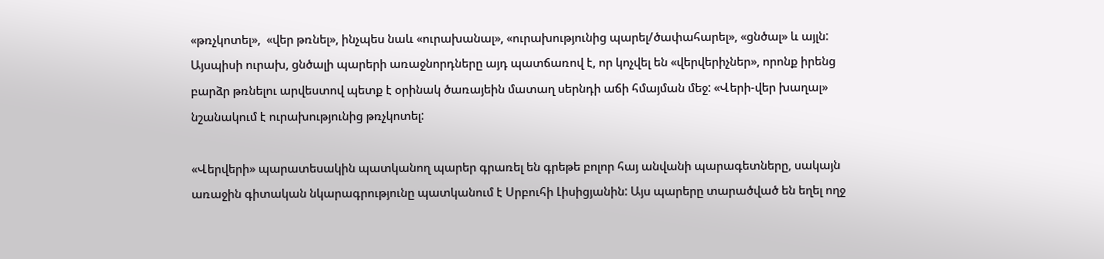«թռչկոտել»,  «վեր թռնել», ինչպես նաև «ուրախանալ», «ուրախությունից պարել/ծափահարել», «ցնծալ» և այլն: Այսպիսի ուրախ, ցնծալի պարերի առաջնորդները այդ պատճառով է, որ կոչվել են «վերվերիչներ», որոնք իրենց բարձր թռնելու արվեստով պետք է օրինակ ծառայեին մատաղ սերնդի աճի հմայման մեջ: «Վերի-վեր խաղալ» նշանակում է ուրախությունից թռչկոտել:

«Վերվերի» պարատեսակին պատկանող պարեր գրառել են գրեթե բոլոր հայ անվանի պարագետները, սակայն առաջին գիտական նկարագրությունը պատկանում է Սրբուհի Լիսիցյանին: Այս պարերը տարածված են եղել ողջ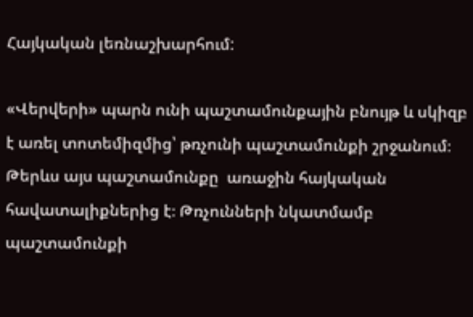Հայկական լեռնաշխարհում:

«Վերվերի» պարն ունի պաշտամունքային բնույթ և սկիզբ է առել տոտեմիզմից՝ թռչունի պաշտամունքի շրջանում։ Թերևս այս պաշտամունքը  առաջին հայկական հավատալիքներից է։ Թռչունների նկատմամբ պաշտամունքի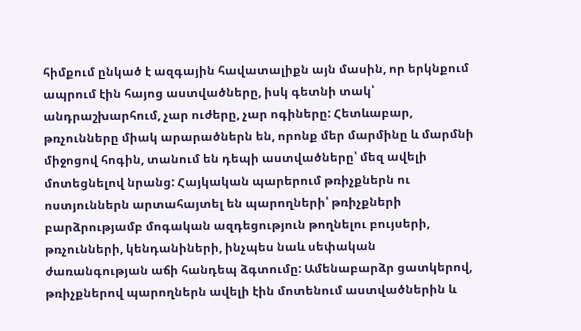հիմքում ընկած է ազգային հավատալիքն այն մասին, որ երկնքում ապրում էին հայոց աստվածները, իսկ գետնի տակ՝ անդրաշխարհում, չար ուժերը, չար ոգիները: Հետևաբար, թռչունները միակ արարածներն են, որոնք մեր մարմինը և մարմնի միջոցով հոգին, տանում են դեպի աստվածները՝ մեզ ավելի մոտեցնելով նրանց: Հայկական պարերում թռիչքներն ու ոստյուններն արտահայտել են պարողների՝ թռիչքների բարձրությամբ մոգական ազդեցություն թողնելու բույսերի, թռչունների, կենդանիների, ինչպես նաև սեփական ժառանգության աճի հանդեպ ձգտումը: Ամենաբարձր ցատկերով, թռիչքներով պարողներն ավելի էին մոտենում աստվածներին և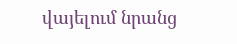վայելում նրանց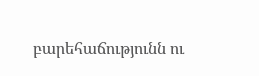բարեհաճությունն ու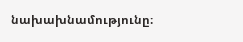նախախնամությունը։